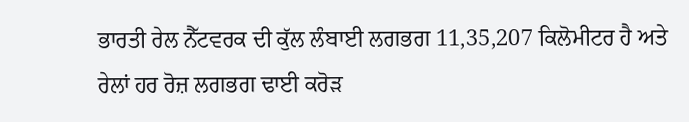ਭਾਰਤੀ ਰੇਲ ਨੈੱਟਵਰਕ ਦੀ ਕੁੱਲ ਲੰਬਾਈ ਲਗਭਗ 11,35,207 ਕਿਲੋਮੀਟਰ ਹੈ ਅਤੇ ਰੇਲਾਂ ਹਰ ਰੋਜ਼ ਲਗਭਗ ਢਾਈ ਕਰੋੜ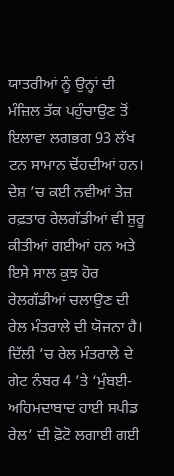ਯਾਤਰੀਆਂ ਨੂੰ ਉਨ੍ਹਾਂ ਦੀ ਮੰਜ਼ਿਲ ਤੱਕ ਪਹੁੰਚਾਉਣ ਤੋਂ ਇਲਾਵਾ ਲਗਭਗ 93 ਲੱਖ ਟਨ ਸਾਮਾਨ ਢੋਂਹਦੀਆਂ ਹਨ।
ਦੇਸ਼ ’ਚ ਕਈ ਨਵੀਆਂ ਤੇਜ਼ ਰਫ਼ਤਾਰ ਰੇਲਗੱਡੀਆਂ ਵੀ ਸ਼ੁਰੂ ਕੀਤੀਆਂ ਗਈਆਂ ਹਨ ਅਤੇ ਇਸੇ ਸਾਲ ਕੁਝ ਹੋਰ ਰੇਲਗੱਡੀਆਂ ਚਲਾਉਣ ਦੀ ਰੇਲ ਮੰਤਰਾਲੇ ਦੀ ਯੋਜਨਾ ਹੈ। ਦਿੱਲੀ ’ਚ ਰੇਲ ਮੰਤਰਾਲੇ ਦੇ ਗੇਟ ਨੰਬਰ 4 ’ਤੇ ‘ਮੁੰਬਈ-ਅਹਿਮਦਾਬਾਦ ਹਾਈ ਸਪੀਡ ਰੇਲ’ ਦੀ ਫ਼ੋਟੋ ਲਗਾਈ ਗਈ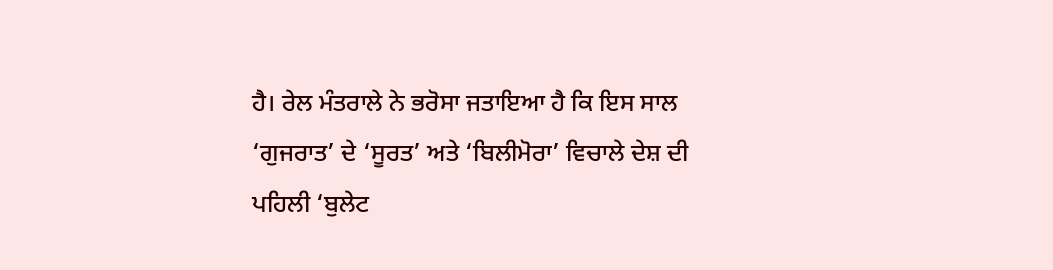ਹੈ। ਰੇਲ ਮੰਤਰਾਲੇ ਨੇ ਭਰੋਸਾ ਜਤਾਇਆ ਹੈ ਕਿ ਇਸ ਸਾਲ ‘ਗੁਜਰਾਤ’ ਦੇ ‘ਸੂਰਤ’ ਅਤੇ ‘ਬਿਲੀਮੋਰਾ’ ਵਿਚਾਲੇ ਦੇਸ਼ ਦੀ ਪਹਿਲੀ ‘ਬੁਲੇਟ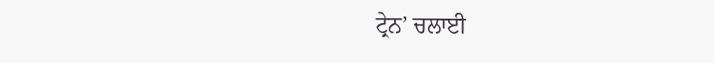ਟ੍ਰੇਨ’ ਚਲਾਈ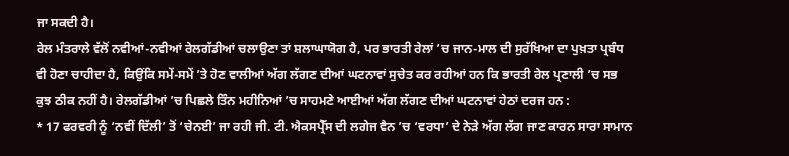ਜਾ ਸਕਦੀ ਹੈ।
ਰੇਲ ਮੰਤਰਾਲੇ ਵੱਲੋਂ ਨਵੀਆਂ-ਨਵੀਆਂ ਰੇਲਗੱਡੀਆਂ ਚਲਾਉਣਾ ਤਾਂ ਸ਼ਲਾਘਾਯੋਗ ਹੈ, ਪਰ ਭਾਰਤੀ ਰੇਲਾਂ ’ਚ ਜਾਨ-ਮਾਲ ਦੀ ਸੁਰੱਖਿਆ ਦਾ ਪੁਖ਼ਤਾ ਪ੍ਰਬੰਧ ਵੀ ਹੋਣਾ ਚਾਹੀਦਾ ਹੈ, ਕਿਉਂਕਿ ਸਮੇਂ-ਸਮੇਂ ’ਤੇ ਹੋਣ ਵਾਲੀਆਂ ਅੱਗ ਲੱਗਣ ਦੀਆਂ ਘਟਨਾਵਾਂ ਸੁਚੇਤ ਕਰ ਰਹੀਆਂ ਹਨ ਕਿ ਭਾਰਤੀ ਰੇਲ ਪ੍ਰਣਾਲੀ ’ਚ ਸਭ ਕੁਝ ਠੀਕ ਨਹੀਂ ਹੈ। ਰੇਲਗੱਡੀਆਂ ’ਚ ਪਿਛਲੇ ਤਿੰਨ ਮਹੀਨਿਆਂ ’ਚ ਸਾਹਮਣੇ ਆਈਆਂ ਅੱਗ ਲੱਗਣ ਦੀਆਂ ਘਟਨਾਵਾਂ ਹੇਠਾਂ ਦਰਜ ਹਨ :
* 17 ਫਰਵਰੀ ਨੂੰ ‘ਨਵੀਂ ਦਿੱਲੀ’ ਤੋਂ ‘ਚੇਨਈ’ ਜਾ ਰਹੀ ਜੀ. ਟੀ. ਐਕਸਪ੍ਰੈੱਸ ਦੀ ਲਗੇਜ ਵੈਨ ’ਚ ‘ਵਰਧਾ’ ਦੇ ਨੇੜੇ ਅੱਗ ਲੱਗ ਜਾਣ ਕਾਰਨ ਸਾਰਾ ਸਾਮਾਨ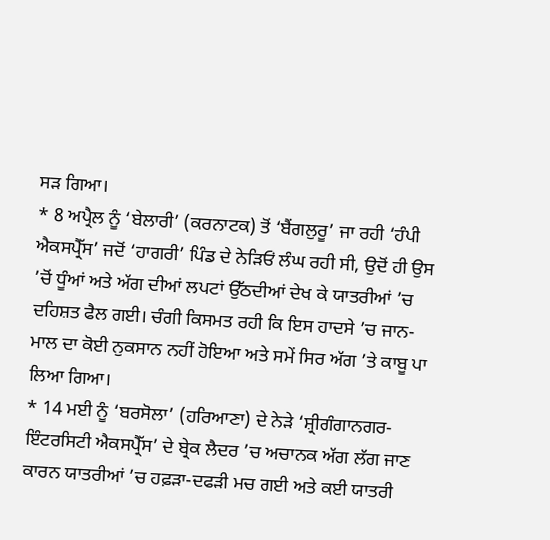ਸੜ ਗਿਆ।
* 8 ਅਪ੍ਰੈਲ ਨੂੰ ‘ਬੇਲਾਰੀ’ (ਕਰਨਾਟਕ) ਤੋਂ ‘ਬੈਂਗਲੁਰੂ’ ਜਾ ਰਹੀ ‘ਹੰਪੀ ਐਕਸਪ੍ਰੈੱਸ’ ਜਦੋਂ ‘ਹਾਗਰੀ’ ਪਿੰਡ ਦੇ ਨੇੜਿਓਂ ਲੰਘ ਰਹੀ ਸੀ, ਉਦੋਂ ਹੀ ਉਸ ’ਚੋਂ ਧੂੰਆਂ ਅਤੇ ਅੱਗ ਦੀਆਂ ਲਪਟਾਂ ਉੱਠਦੀਆਂ ਦੇਖ ਕੇ ਯਾਤਰੀਆਂ ’ਚ ਦਹਿਸ਼ਤ ਫੈਲ ਗਈ। ਚੰਗੀ ਕਿਸਮਤ ਰਹੀ ਕਿ ਇਸ ਹਾਦਸੇ ’ਚ ਜਾਨ-ਮਾਲ ਦਾ ਕੋਈ ਨੁਕਸਾਨ ਨਹੀਂ ਹੋਇਆ ਅਤੇ ਸਮੇਂ ਸਿਰ ਅੱਗ ’ਤੇ ਕਾਬੂ ਪਾ ਲਿਆ ਗਿਆ।
* 14 ਮਈ ਨੂੰ ‘ਬਰਸੋਲਾ’ (ਹਰਿਆਣਾ) ਦੇ ਨੇੜੇ ‘ਸ਼੍ਰੀਗੰਗਾਨਗਰ-ਇੰਟਰਸਿਟੀ ਐਕਸਪ੍ਰੈੱਸ’ ਦੇ ਬ੍ਰੇਕ ਲੈਦਰ ’ਚ ਅਚਾਨਕ ਅੱਗ ਲੱਗ ਜਾਣ ਕਾਰਨ ਯਾਤਰੀਆਂ ’ਚ ਹਫ਼ੜਾ-ਦਫੜੀ ਮਚ ਗਈ ਅਤੇ ਕਈ ਯਾਤਰੀ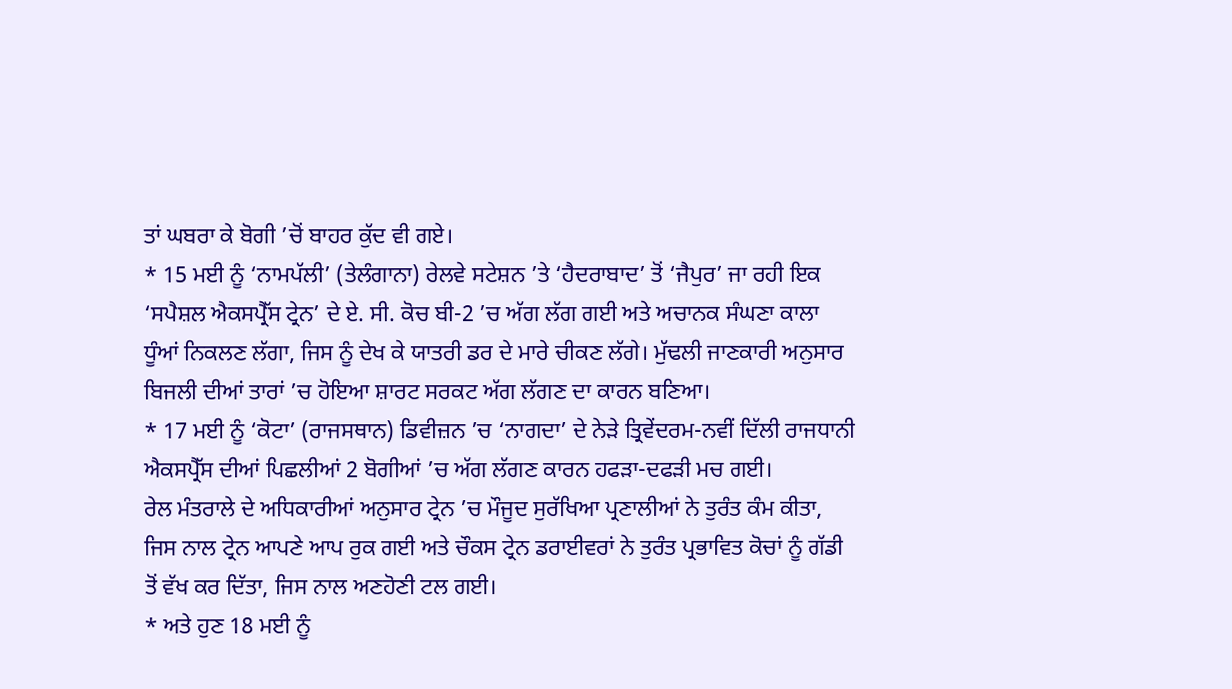ਤਾਂ ਘਬਰਾ ਕੇ ਬੋਗੀ ’ਚੋਂ ਬਾਹਰ ਕੁੱਦ ਵੀ ਗਏ।
* 15 ਮਈ ਨੂੰ ‘ਨਾਮਪੱਲੀ’ (ਤੇਲੰਗਾਨਾ) ਰੇਲਵੇ ਸਟੇਸ਼ਨ ’ਤੇ ‘ਹੈਦਰਾਬਾਦ’ ਤੋਂ ‘ਜੈਪੁਰ’ ਜਾ ਰਹੀ ਇਕ ‘ਸਪੈਸ਼ਲ ਐਕਸਪ੍ਰੈੱਸ ਟ੍ਰੇਨ’ ਦੇ ਏ. ਸੀ. ਕੋਚ ਬੀ-2 ’ਚ ਅੱਗ ਲੱਗ ਗਈ ਅਤੇ ਅਚਾਨਕ ਸੰਘਣਾ ਕਾਲਾ ਧੂੰਆਂ ਨਿਕਲਣ ਲੱਗਾ, ਜਿਸ ਨੂੰ ਦੇਖ ਕੇ ਯਾਤਰੀ ਡਰ ਦੇ ਮਾਰੇ ਚੀਕਣ ਲੱਗੇ। ਮੁੱਢਲੀ ਜਾਣਕਾਰੀ ਅਨੁਸਾਰ ਬਿਜਲੀ ਦੀਆਂ ਤਾਰਾਂ ’ਚ ਹੋਇਆ ਸ਼ਾਰਟ ਸਰਕਟ ਅੱਗ ਲੱਗਣ ਦਾ ਕਾਰਨ ਬਣਿਆ।
* 17 ਮਈ ਨੂੰ ‘ਕੋਟਾ’ (ਰਾਜਸਥਾਨ) ਡਿਵੀਜ਼ਨ ’ਚ ‘ਨਾਗਦਾ’ ਦੇ ਨੇੜੇ ਤ੍ਰਿਵੇਂਦਰਮ-ਨਵੀਂ ਦਿੱਲੀ ਰਾਜਧਾਨੀ ਐਕਸਪ੍ਰੈੱਸ ਦੀਆਂ ਪਿਛਲੀਆਂ 2 ਬੋਗੀਆਂ ’ਚ ਅੱਗ ਲੱਗਣ ਕਾਰਨ ਹਫੜਾ-ਦਫੜੀ ਮਚ ਗਈ।
ਰੇਲ ਮੰਤਰਾਲੇ ਦੇ ਅਧਿਕਾਰੀਆਂ ਅਨੁਸਾਰ ਟ੍ਰੇਨ ’ਚ ਮੌਜੂਦ ਸੁਰੱਖਿਆ ਪ੍ਰਣਾਲੀਆਂ ਨੇ ਤੁਰੰਤ ਕੰਮ ਕੀਤਾ, ਜਿਸ ਨਾਲ ਟ੍ਰੇਨ ਆਪਣੇ ਆਪ ਰੁਕ ਗਈ ਅਤੇ ਚੌਕਸ ਟ੍ਰੇਨ ਡਰਾਈਵਰਾਂ ਨੇ ਤੁਰੰਤ ਪ੍ਰਭਾਵਿਤ ਕੋਚਾਂ ਨੂੰ ਗੱਡੀ ਤੋਂ ਵੱਖ ਕਰ ਦਿੱਤਾ, ਜਿਸ ਨਾਲ ਅਣਹੋਣੀ ਟਲ ਗਈ।
* ਅਤੇ ਹੁਣ 18 ਮਈ ਨੂੰ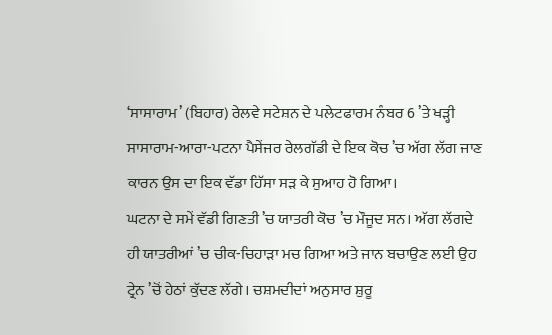‘ਸਾਸਾਰਾਮ’ (ਬਿਹਾਰ) ਰੇਲਵੇ ਸਟੇਸ਼ਨ ਦੇ ਪਲੇਟਫਾਰਮ ਨੰਬਰ 6 ’ਤੇ ਖੜ੍ਹੀ ਸਾਸਾਰਾਮ-ਆਰਾ-ਪਟਨਾ ਪੈਸੇਂਜਰ ਰੇਲਗੱਡੀ ਦੇ ਇਕ ਕੋਚ ’ਚ ਅੱਗ ਲੱਗ ਜਾਣ ਕਾਰਨ ਉਸ ਦਾ ਇਕ ਵੱਡਾ ਹਿੱਸਾ ਸੜ ਕੇ ਸੁਆਹ ਹੋ ਗਿਆ।
ਘਟਨਾ ਦੇ ਸਮੇਂ ਵੱਡੀ ਗਿਣਤੀ ’ਚ ਯਾਤਰੀ ਕੋਚ ’ਚ ਮੌਜੂਦ ਸਨ। ਅੱਗ ਲੱਗਦੇ ਹੀ ਯਾਤਰੀਆਂ ’ਚ ਚੀਕ-ਚਿਹਾੜਾ ਮਚ ਗਿਆ ਅਤੇ ਜਾਨ ਬਚਾਉਣ ਲਈ ਉਹ ਟ੍ਰੇਨ ’ਚੋਂ ਹੇਠਾਂ ਕੁੱਦਣ ਲੱਗੇ। ਚਸ਼ਮਦੀਦਾਂ ਅਨੁਸਾਰ ਸ਼ੁਰੂ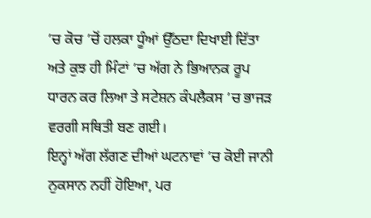’ਚ ਕੋਚ ’ਚੋਂ ਹਲਕਾ ਧੂੰਆਂ ਉੱਠਦਾ ਦਿਖਾਈ ਦਿੱਤਾ ਅਤੇ ਕੁਝ ਹੀ ਮਿੰਟਾਂ ’ਚ ਅੱਗ ਨੇ ਭਿਆਨਕ ਰੂਪ ਧਾਰਨ ਕਰ ਲਿਆ ਤੇ ਸਟੇਸ਼ਨ ਕੰਪਲੈਕਸ ’ਚ ਭਾਜੜ ਵਰਗੀ ਸਥਿਤੀ ਬਣ ਗਈ।
ਇਨ੍ਹਾਂ ਅੱਗ ਲੱਗਣ ਦੀਆਂ ਘਟਨਾਵਾਂ ’ਚ ਕੋਈ ਜਾਨੀ ਨੁਕਸਾਨ ਨਹੀਂ ਹੋਇਆ, ਪਰ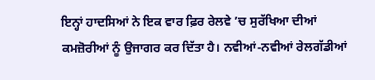ਇਨ੍ਹਾਂ ਹਾਦਸਿਆਂ ਨੇ ਇਕ ਵਾਰ ਫ਼ਿਰ ਰੇਲਵੇ ’ਚ ਸੁਰੱਖਿਆ ਦੀਆਂ ਕਮਜ਼ੋਰੀਆਂ ਨੂੰ ਉਜਾਗਰ ਕਰ ਦਿੱਤਾ ਹੈ। ਨਵੀਆਂ-ਨਵੀਆਂ ਰੇਲਗੱਡੀਆਂ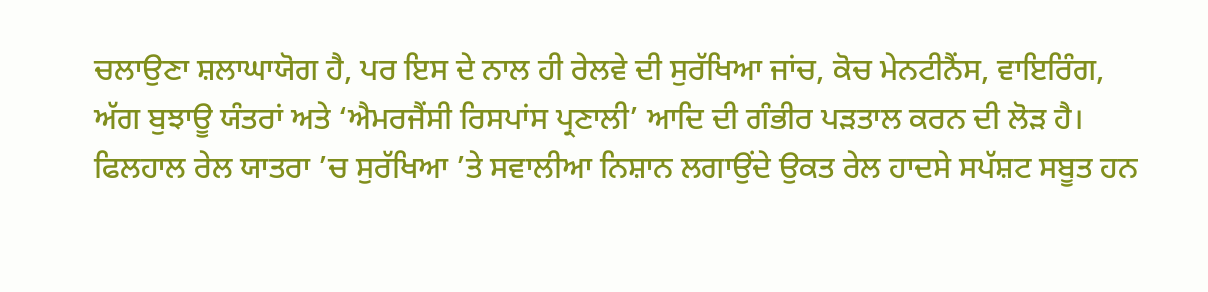ਚਲਾਉਣਾ ਸ਼ਲਾਘਾਯੋਗ ਹੈ, ਪਰ ਇਸ ਦੇ ਨਾਲ ਹੀ ਰੇਲਵੇ ਦੀ ਸੁਰੱਖਿਆ ਜਾਂਚ, ਕੋਚ ਮੇਨਟੀਨੈਂਸ, ਵਾਇਰਿੰਗ, ਅੱਗ ਬੁਝਾਊ ਯੰਤਰਾਂ ਅਤੇ ‘ਐਮਰਜੈਂਸੀ ਰਿਸਪਾਂਸ ਪ੍ਰਣਾਲੀ’ ਆਦਿ ਦੀ ਗੰਭੀਰ ਪੜਤਾਲ ਕਰਨ ਦੀ ਲੋੜ ਹੈ।
ਫਿਲਹਾਲ ਰੇਲ ਯਾਤਰਾ ’ਚ ਸੁਰੱਖਿਆ ’ਤੇ ਸਵਾਲੀਆ ਨਿਸ਼ਾਨ ਲਗਾਉਂਦੇ ਉਕਤ ਰੇਲ ਹਾਦਸੇ ਸਪੱਸ਼ਟ ਸਬੂਤ ਹਨ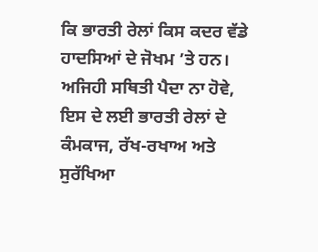ਕਿ ਭਾਰਤੀ ਰੇਲਾਂ ਕਿਸ ਕਦਰ ਵੱਡੇ ਹਾਦਸਿਆਂ ਦੇ ਜੋਖਮ ’ਤੇ ਹਨ। ਅਜਿਹੀ ਸਥਿਤੀ ਪੈਦਾ ਨਾ ਹੋਵੇ, ਇਸ ਦੇ ਲਈ ਭਾਰਤੀ ਰੇਲਾਂ ਦੇ ਕੰਮਕਾਜ, ਰੱਖ-ਰਖਾਅ ਅਤੇ ਸੁਰੱਖਿਆ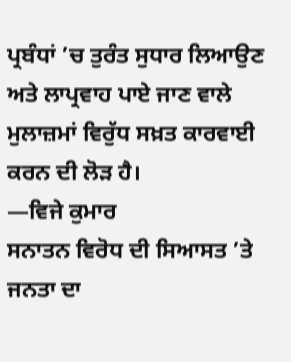ਪ੍ਰਬੰਧਾਂ ’ਚ ਤੁਰੰਤ ਸੁਧਾਰ ਲਿਆਉਣ ਅਤੇ ਲਾਪ੍ਰਵਾਹ ਪਾਏ ਜਾਣ ਵਾਲੇ ਮੁਲਾਜ਼ਮਾਂ ਵਿਰੁੱਧ ਸਖ਼ਤ ਕਾਰਵਾਈ ਕਰਨ ਦੀ ਲੋੜ ਹੈ।
—ਵਿਜੇ ਕੁਮਾਰ
ਸਨਾਤਨ ਵਿਰੋਧ ਦੀ ਸਿਆਸਤ ’ਤੇ ਜਨਤਾ ਦਾ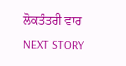ਲੋਕਤੰਤਰੀ ਵਾਰ
NEXT STORY